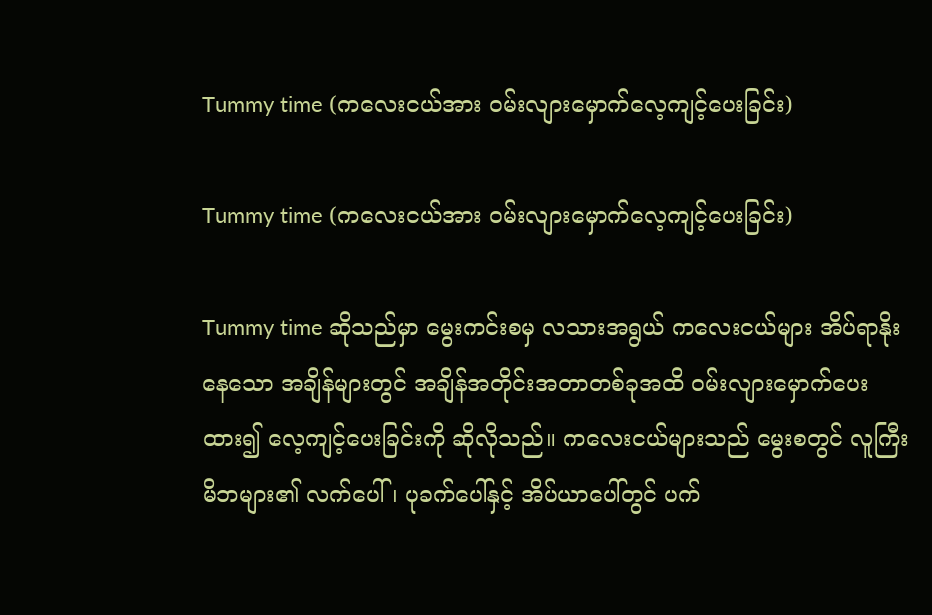Tummy time (ကလေးငယ်အား ဝမ်းလျားမှောက်လေ့ကျင့်ပေးခြင်း)

Tummy time (ကလေးငယ်အား ဝမ်းလျားမှောက်လေ့ကျင့်ပေးခြင်း)

Tummy time ဆိုသည်မှာ မွေးကင်းစမှ လသားအရွယ် ကလေးငယ်များ အိပ်ရာနိုးနေသော အချိန်များတွင် အချိန်အတိုင်းအတာတစ်ခုအထိ ဝမ်းလျားမှောက်ပေးထား၍ လေ့ကျင့်ပေးခြင်းကို ဆိုလိုသည်။ ကလေးငယ်များသည် မွေးစတွင် လူကြီးမိဘများ၏ လက်ပေါ်၊ ပုခက်ပေါ်နှင့် အိပ်ယာပေါ်တွင် ပက်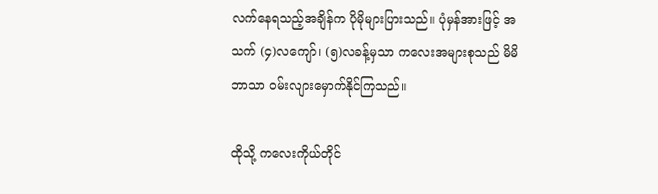လက်နေရသည့်အချိန်က ပိုမိုများပြားသည်။ ပုံမှန်အားဖြင့် အသက် (၄)လကျော်၊ (၅)လခန့်မှသာ ကလေးအများစုသည် မိမိဘာသာ ဝမ်းလျားမှောက်နိုင်ကြသည်။

ထိုသို့ ကလေးကိုယ်တိုင်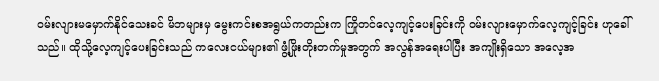ဝမ်းလျားမမှောက်နိုင်သေးခင် မိဘများမှ မွေးကင်းစအရွယ်ကတည်းက ကြိုတင်လေ့ကျင့်ပေးခြင်းကို ဝမ်းလျားမှောက်လေ့ကျင့်ခြင်း ဟုခေါ်သည်။ ထိုသို့လေ့ကျင့်ပေးခြင်းသည် ကလေးငယ်များ၏ ဖွံ့ဖြိုးတိုးတက်မှုအတွက် အလွန်အ‌ရေးပါပြီး အကျိုးရှိသော အလေ့အ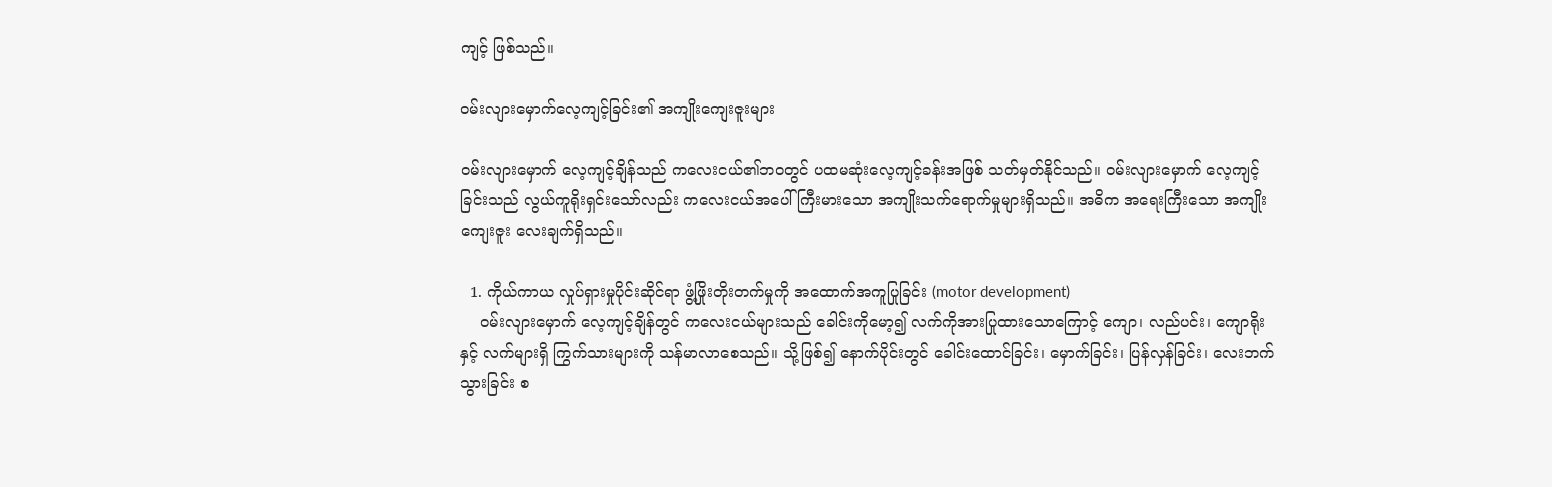ကျင့် ဖြစ်သည်။

ဝမ်းလျားမှောက်လေ့ကျင့်ခြင်း၏ အကျိုးကျေးဇူးများ

ဝမ်းလျားမှောက် လေ့ကျင့်ချိန်သည် ကလေးငယ်၏ဘဝတွင် ပထမဆုံးလေ့ကျင့်ခန်းအဖြစ် သတ်မှတ်နိုင်သည်။ ဝမ်းလျားမှောက် လေ့ကျင့်ခြင်းသည် လွယ်ကူရိုးရှင်းသော်လည်း ကလေးငယ်အပေါ် ကြီးမားသော အကျိုးသက်ရောက်မှုများရှိသည်။ အဓိက အရေးကြီးသော အကျိုးကျေးဇူး လေးချက်ရှိသည်။

  1. ကိုယ်ကာယ လှုပ်ရှားမှုပိုင်းဆိုင်ရာ ဖွံ့ဖြိုးတိုးတက်မှုကို အထောက်အကူပြုခြင်း (motor development)
    ဝမ်းလျားမှောက် လေ့ကျင့်ချိန်တွင် ကလေးငယ်များသည် ခေါင်းကိုမော့၍ လက်ကိုအားပြုထားသောကြောင့် ကျော၊ လည်ပင်း၊ ကျောရိုးနှင့် လက်များရှိ ကြွက်သားများကို သန်မာလာစေသည်။ သို့ဖြစ်၍ နောက်ပိုင်းတွင် ခေါင်းထောင်ခြင်း၊ မှောက်ခြင်း၊ ပြန်လှန်ခြင်း၊ လေးဘက်သွားခြင်း စ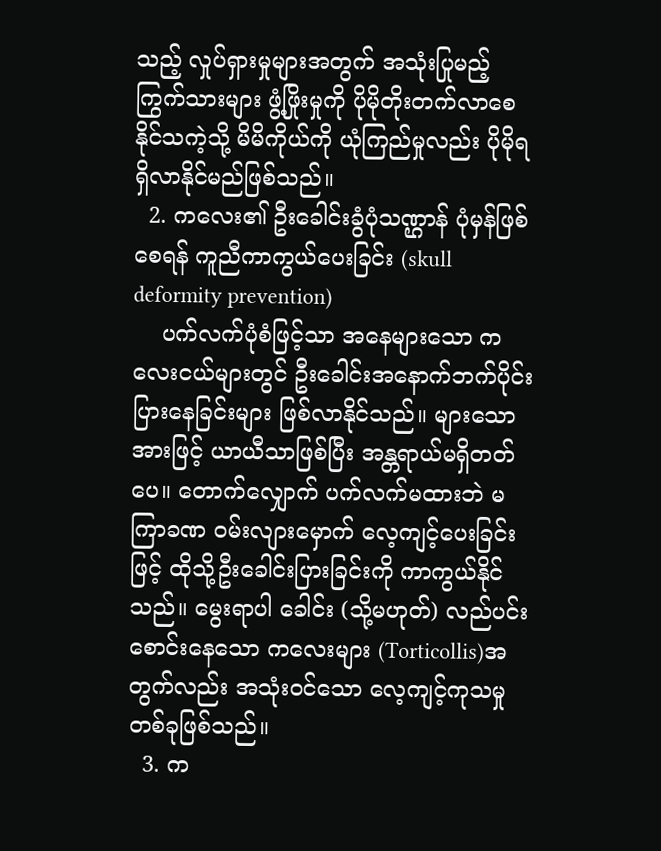သည့် လှုပ်ရှားမှုများအတွက် အသုံးပြုမည့် ကြွက်သားများ ဖွံ့ဖြိုးမှုကို ပိုမိုတိုးတက်လာစေနိုင်သကဲ့သို့ မိမိကိုယ်ကို ယုံကြည်မှုလည်း ပိုမိုရရှိလာနိုင်မည်ဖြစ်သည်။
  2. ကလေး၏ ဦးခေါင်းခွံပုံသဏ္ဌာန် ပုံမှန်ဖြစ်စေရန် ကူညီကာကွယ်ပေးခြင်း (skull deformity prevention)
    ပက်လက်ပုံစံဖြင့်သာ အနေများသော ကလေးငယ်များတွင် ဦး‌ခေါင်းအနောက်ဘက်ပိုင်း ပြားနေခြင်းများ ဖြစ်လာနိုင်သည်။ များသောအားဖြင့် ယာယီသာဖြစ်ပြီး အန္တရာယ်မရှိတတ်ပေ။ တောက်လျှောက် ပက်လက်မထားဘဲ မကြာခဏ ဝမ်းလျားမှောက် လေ့ကျင့်ပေးခြင်းဖြင့် ထိုသို့ဦးခေါင်းပြားခြင်းကို ကာကွယ်နိုင်သည်။ မွေးရာပါ ခေါင်း (သို့မဟုတ်) လည်ပင်း စောင်းနေသော ကလေးများ (Torticollis)အတွက်လည်း အသုံးဝင်သော လေ့ကျင့်ကုသမှုတစ်ခုဖြစ်သည်။
  3. က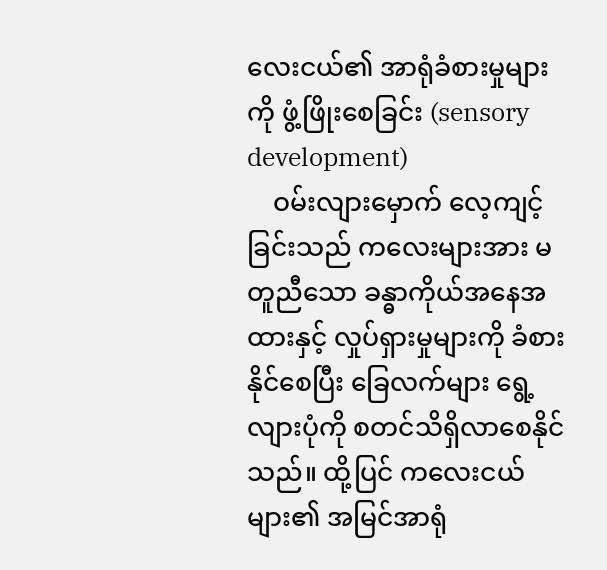လေးငယ်၏ အာရုံခံစားမှုများကို ဖွံ့ဖြိုးစေခြင်း (sensory development)
    ဝမ်းလျားမှောက် လေ့ကျင့်ခြင်းသည် ကလေးများအား မတူညီသော ခန္ဓာကိုယ်အနေအထားနှင့် လှုပ်ရှားမှုများကို ခံစားနိုင်စေပြီး ခြေလက်များ ရွေ့လျားပုံကို စတင်သိရှိလာစေနိုင်သည်။ ထို့ပြင် ကလေးငယ်များ၏ အမြင်အာရုံ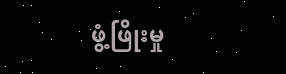ဖွံ့ဖြိုးမှု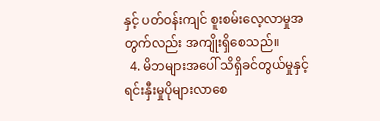နှင့် ပတ်ဝန်းကျင် စူးစမ်းလေ့လာမှုအတွက်လည်း အကျိုးရှိစေသည်။
  4. မိဘများအပေါ် သိရှိခင်တွယ်မှုနှင့် ရင်းနှီးမှုပိုများလာစေ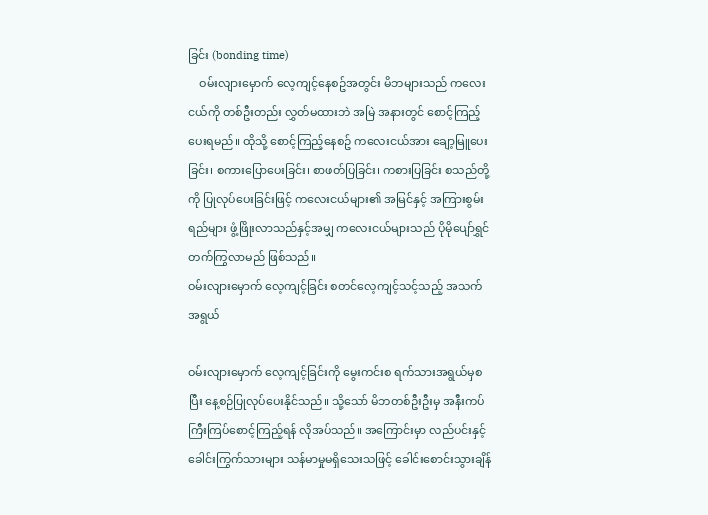ခြင်း (bonding time)
    ဝမ်းလျားမှောက် လေ့ကျင့်နေစဥ်အတွင်း မိဘများသည် က‌လေးငယ်ကို တစ်ဦးတည်း လွှတ်မထားဘဲ အမြဲ အနားတွင် စောင့်ကြည့်ပေးရမည်။ ထိုသို့ စောင့်ကြည့်နေစဥ် ကလေးငယ်အား ချော့မြူပေးခြင်း၊ စကားပြောပေးခြင်း၊ စာဖတ်ပြခြင်း၊ ကစားပြခြင်း စသည်တို့ကို ပြုလုပ်ပေးခြင်းဖြင့် ကလေးငယ်များ၏ အမြင်နှင့် အကြားစွမ်းရည်များ ဖွံ့ဖြိုးလာသည်နှင့်အမျှ ကလေးငယ်များသည် ပိုမိုပျော်ရွှင်တက်ကြွလာမည် ဖြစ်သည်။
ဝမ်းလျားမှောက် လေ့ကျင့်ခြင်း စတင်လေ့ကျင့်သင့်သည့် အသက်အရွယ်

ဝမ်းလျားမှောက် လေ့ကျင့်ခြင်းကို မွေးကင်းစ ရက်သားအရွယ်မှစပြီး နေ့စဉ်ပြုလုပ်ပေးနိုင်သည်။ သို့သော် မိဘတစ်ဦးဦးမှ အနီးကပ် ကြီးကြပ်စောင့်ကြည့်ရန် လိုအပ်သည်။ အကြောင်းမှာ လည်ပင်းနှင့် ခေါင်းကြွက်သားများ သန်မာမှုမရှိသေးသဖြင့် ခေါင်းစောင်းသွားချိန်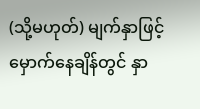(သို့မဟုတ်) မျက်နှာဖြင့် မှောက်နေချိန်တွင် နှာ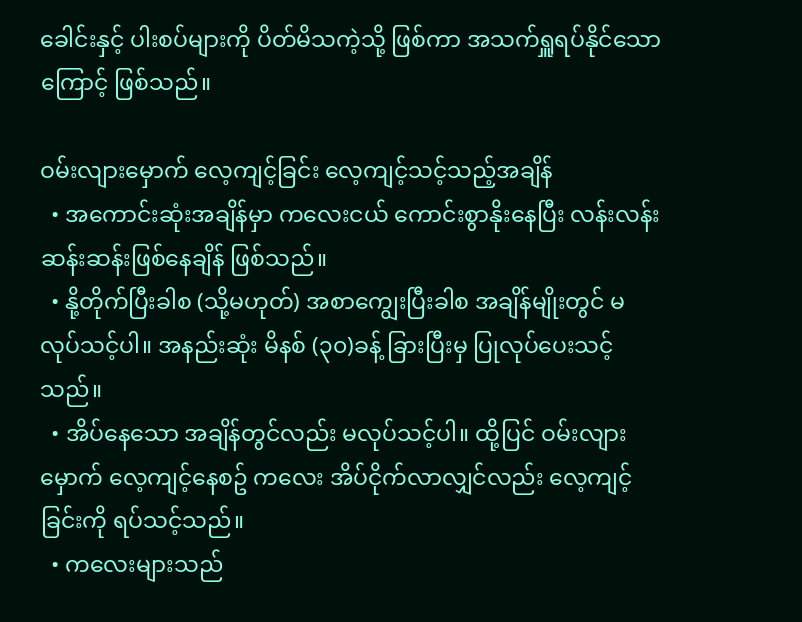ခေါင်းနှင့် ပါးစပ်များကို ပိတ်မိသကဲ့သို့ ဖြစ်ကာ အသက်ရှူရပ်နိုင်သောကြောင့် ဖြစ်သည်။

ဝမ်းလျားမှောက် လေ့ကျင့်ခြင်း လေ့ကျင့်သင့်သည့်အချိန်
  • အကောင်းဆုံးအချိန်မှာ ကလေးငယ် ကောင်းစွာနိုးနေပြီး လန်းလန်းဆန်းဆန်းဖြစ်နေချိန် ဖြစ်သည်။
  • နို့တိုက်ပြီးခါစ (သို့မဟုတ်) အစာကျွေးပြီးခါစ အချိန်မျိုးတွင် မလုပ်သင့်ပါ။ အနည်းဆုံး မိနစ် (၃၀)ခန့် ခြားပြီးမှ ပြုလုပ်ပေးသင့်သည်။
  • အိပ်နေသော အချိန်တွင်လည်း မလုပ်သင့်ပါ။ ထို့ပြင် ဝမ်းလျားမှောက် လေ့ကျင့်နေစဥ် ကလေး အိပ်ငိုက်လာလျှင်လည်း လေ့ကျင့်ခြင်းကို ရပ်သင့်သည်။
  • ကလေးများသည်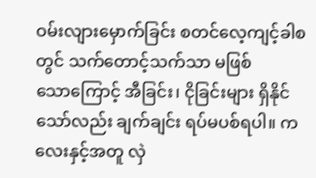ဝမ်းလျားမှောက်ခြင်း စတင်လေ့ကျင့်ခါစတွင် သက်တောင့်သက်သာ မဖြစ်သော‌ကြောင့် အီခြင်း၊ ငိုခြင်းများ ရှိနိုင်သော်လည်း ချက်ချင်း ရပ်မပစ်ရပါ။ ကလေးနှင့်အတူ လှဲ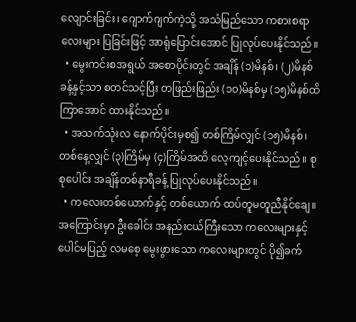လျောင်းခြင်း၊ ဂျောက်ဂျက်ကဲ့သို့ အသံမြည်သော ကစားစရာလေးများ ပြခြင်းဖြင့် အာရုံပြောင်းအောင် ပြုလုပ်ပေးနိုင်သည်။
  • မွေးကင်းစအရွယ် အစောပိုင်းတွင် အချိန် (၁)မိနစ်၊ (၂)မိနစ်ခန့်နှင့်သာ စတင်သင့်ပြီး တဖြည်းဖြည်း (၁၀)မိနစ်မှ (၁၅)မိနစ်ထိ ကြာအောင် ထားနိုင်သည်။
  • အသက်သုံးလ နောက်ပိုင်းမှစ၍ တစ်ကြိမ်လျှင် (၁၅)မိနစ်၊ တစ်နေ့လျှင် (၃)ကြိမ်မှ (၄)ကြိမ်အထိ လေ့ကျင့်ပေးနိုင်သည်။ စုစုပေါင်း အချိန်တစ်နာရီခန့် ပြုလုပ်ပေးနိုင်သည်။
  • ကလေးတစ်ယောက်နှင့် တစ်ယောက် ထပ်တူမတူညီနိုင်ချေ။ အကြောင်းမှာ ဦးခေါင်း အနည်းငယ်ကြီးသော ကလေးများနှင့် ပေါင်မပြည့် လမစေ့ မွေးဖွားသော ကလေးများတွင် ပို၍ခက်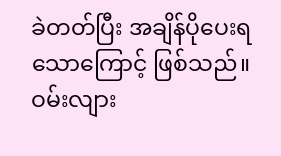ခဲတတ်ပြီး အချိန်ပိုပေးရသောကြောင့် ဖြစ်သည်။
ဝမ်းလျား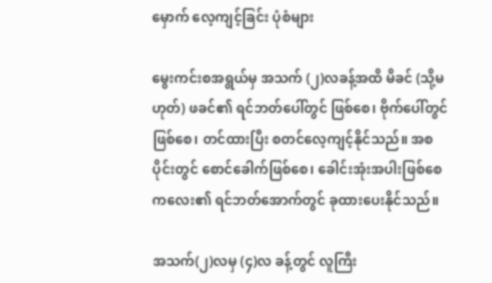မှောက် လေ့ကျင့်ခြင်း ပုံစံများ

မွေးကင်းစအရွယ်မှ အသက် (၂)လခန့်အထိ မိခင် (သို့မဟုတ်) ဖခင်၏ ရင်ဘတ်ပေါ်တွင် ဖြစ်စေ၊ ဗိုက်ပေါ်တွင်ဖြစ်စေ၊ တင်ထားပြီး စတင်လေ့ကျင့်နိုင်သည်။ အစပိုင်းတွင် စောင်ခေါက်ဖြစ်စေ၊ ခေါင်းအုံးအပါးဖြစ်စေ ကလေး၏ ရင်ဘတ်အောက်တွင် ခုထားပေးနိုင်သည်။

အသက်(၂)လမှ (၄)လ ခန့်တွင် လူကြီး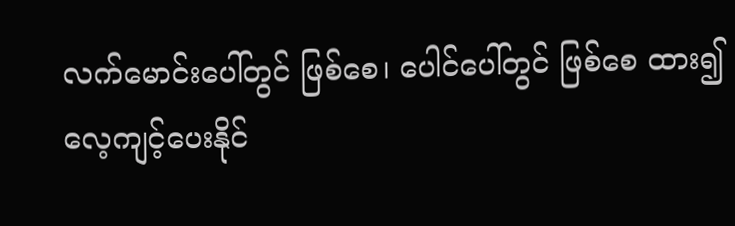လက်မောင်းပေါ်တွင် ဖြစ်စေ၊ ပေါင်ပေါ်တွင် ဖြစ်စေ ထား၍ လေ့ကျင့်ပေးနိုင်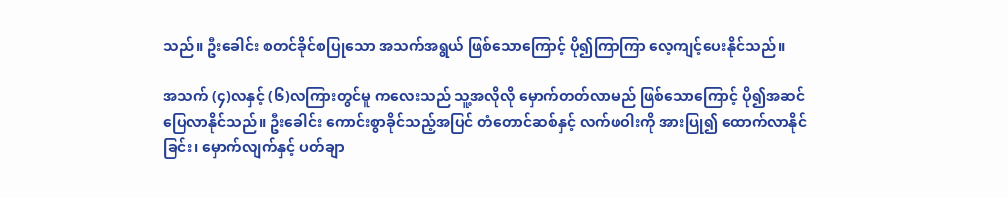သည်။ ဦးခေါင်း စတင်ခိုင်စပြုသော အသက်အရွယ် ဖြစ်သောကြောင့် ပို၍ကြာကြာ လေ့ကျင့်ပေးနိုင်သည်။

အသက် (၄)လနှင့် (၆)လကြားတွင်မူ ကလေးသည် သူ့အလိုလို မှောက်တတ်လာမည် ဖြစ်သောကြောင့် ပို၍အဆင်ပြေလာနိုင်သည်။ ဦးခေါင်း ကောင်းစွာခိုင်သည့်အပြင် တံတောင်ဆစ်နှင့် လက်ဖဝါးကို အားပြု၍ ထောက်လာနိုင်ခြင်း၊ မှောက်လျက်နှင့် ပတ်ချာ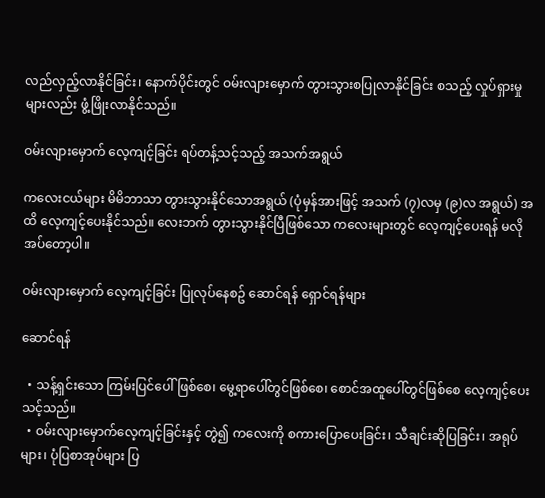လည်လှည့်လာနိုင်ခြင်း၊ နောက်ပိုင်းတွင် ဝမ်းလျားမှောက် တွားသွားစပြုလာနိုင်ခြင်း စသည့် လှုပ်ရှားမှုများလည်း ဖွံ့ဖြိုးလာနိုင်သည်။

ဝမ်းလျားမှောက် လေ့ကျင့်ခြင်း ရပ်တန့်သင့်သည့် အသက်အရွယ်

ကလေးငယ်များ မိမိဘာသာ တွားသွားနိုင်သောအရွယ် (ပုံမှန်အားဖြင့် အသက် (၇)လမှ (၉)လ အရွယ်) အထိ လေ့ကျင့်ပေးနိုင်သည်။ လေးဘက် တွားသွားနိုင်ပြီဖြစ်သော ကလေးများတွင် လေ့ကျင့်ပေးရန် မလိုအပ်တော့ပါ။

ဝမ်းလျားမှောက် လေ့ကျင့်ခြင်း ပြုလုပ်နေစဥ် ဆောင်ရန် ရှောင်ရန်များ

ဆောင်ရန်

  • သန့်ရှင်းသော ကြမ်းပြင်ပေါ် ဖြစ်စေ၊ မွေ့ရာပေါ်တွင်ဖြစ်စေ၊ စောင်အထူပေါ်တွင်ဖြစ်စေ လေ့ကျင့်ပေးသင့်သည်။
  • ဝမ်းလျားမှောက်လေ့ကျင့်ခြင်းနှင့် တွဲ၍ ကလေးကို စကားပြောပေးခြင်း၊ သီချင်းဆိုပြခြင်း၊ အရုပ်များ၊ ပုံပြစာအုပ်များ ပြ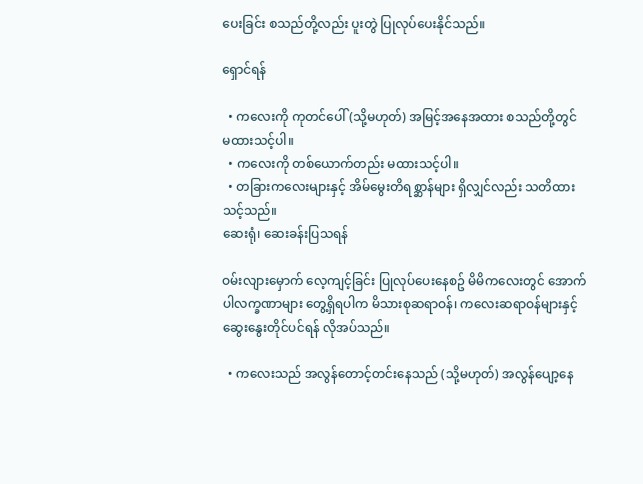ပေးခြင်း စသည်တို့လည်း ပူးတွဲ ပြုလုပ်ပေးနိုင်သည်။

ရှောင်ရန်

  • ကလေးကို ကုတင်ပေါ် (သို့မဟုတ်) အမြင့်အနေအထား စသည်တို့တွင် မထားသင့်ပါ။
  • ကလေးကို တစ်ယောက်တည်း မထားသင့်ပါ။
  • တခြားကလေးများနှင့် အိမ်မွေးတိရစ္ဆာန်များ ရှိလျှင်လည်း သတိထားသင့်သည်။
ဆေးရုံ၊ ဆေးခန်းပြသရန်

ဝမ်းလျားမှောက် လေ့ကျင့်ခြင်း ပြုလုပ်ပေးနေစဥ် မိမိကလေးတွင် အောက်ပါလက္ခဏာများ တွေ့ရှိရပါက မိသားစုဆရာဝန်၊ ကလေးဆရာဝန်များနှင့် ဆွေးနွေးတိုင်ပင်ရန် လိုအပ်သည်။

  • ကလေးသည် အလွန်တောင့်တင်းနေသည် (သို့မဟုတ်) အလွန်ပျော့နေ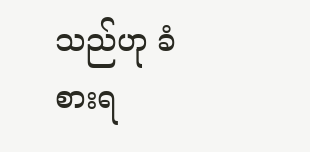သည်ဟု ခံစားရ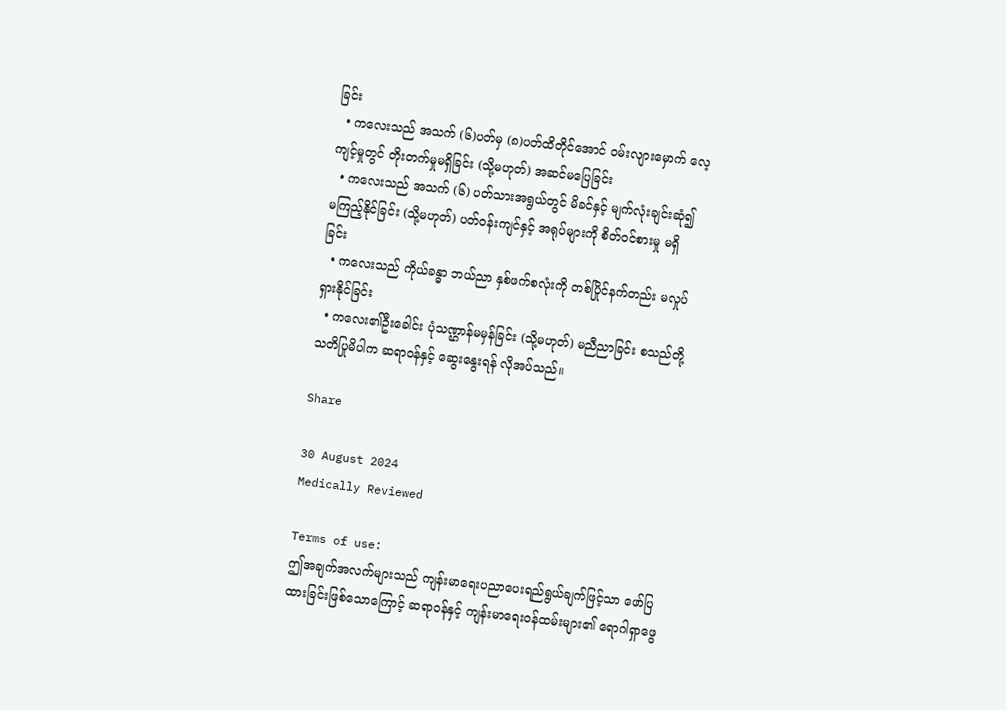ခြင်း
  • ကလေးသည် အသက် (၆)ပတ်မှ (၈)ပတ်ထိတိုင်အောင် ဝမ်းလျားမှောက် လေ့ကျင့်မှုတွင် တိုးတက်မှုမရှိခြင်း (သို့မဟုတ်) အဆင်မပြေခြင်း
  • ကလေးသည် အသက် (၆) ပတ်သားအရွယ်တွင် မိခင်နှင့် မျက်လုံးချင်းဆုံ၍ မကြည့်နိုင်ခြင်း (သို့မဟုတ်) ပတ်ဝန်းကျင်နှင့် အရုပ်များကို စိတ်ဝင်စားမှု မရှိခြင်း
  • ကလေးသည် ကိုယ်ခန္ဓာ ဘယ်ညာ နှစ်ဖက်စလုံးကို တစ်ပြိုင်နက်တည်း မလှုပ်ရှားနိုင်ခြင်း
  • ကလေး၏ဦးခေါင်း ပုံသဏ္ဌာန်မမှန်ခြင်း (သို့မဟုတ်) မညီညာခြင်း စသည်တို့ သတိပြုမိပါက ဆရာဝန်နှင့် ဆွေးနွေးရန် လိုအပ်သည်။

Share

30 August 2024
Medically Reviewed

Terms of use:
ဤအချက်အလက်များသည် ကျန်းမာရေးပညာပေးရည်ရွယ်ချက်ဖြင့်သာ ဖော်ပြထားခြင်းဖြစ်သောကြောင့် ဆရာဝန်နှင့် ကျန်းမာရေးဝန်ထမ်းများ၏ ရောဂါရှာဖွေ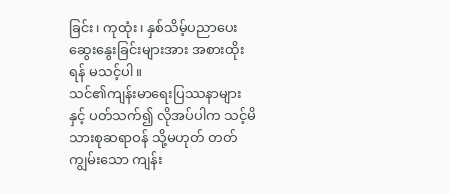ခြင်း၊ ကုထုံး၊ နှစ်သိမ့်ပညာပေးဆွေးနွေးခြင်းများအား အစားထိုးရန် မသင့်ပါ။
သင်၏ကျန်းမာရေးပြဿနာများနှင့် ပတ်သက်၍ လိုအပ်ပါက သင့်မိသားစုဆရာဝန် သို့မဟုတ် တတ်ကျွမ်းသော ကျန်း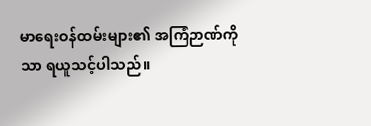မာရေးဝန်ထမ်းများ၏ အကြံဉာဏ်ကိုသာ ရယူသင့်ပါသည်။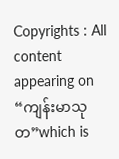Copyrights : All content appearing on “ကျန်းမာသုတ”which is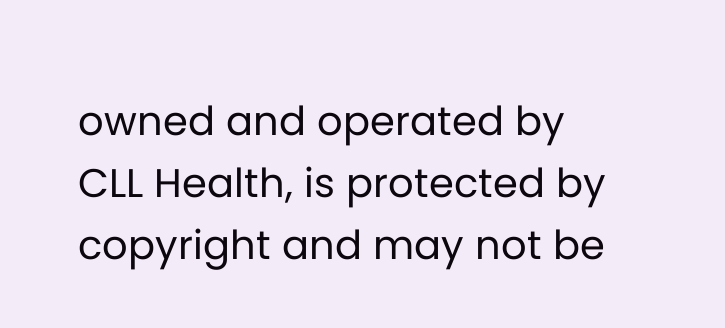owned and operated by CLL Health, is protected by copyright and may not be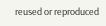reused or reproduced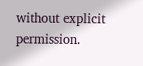without explicit permission.